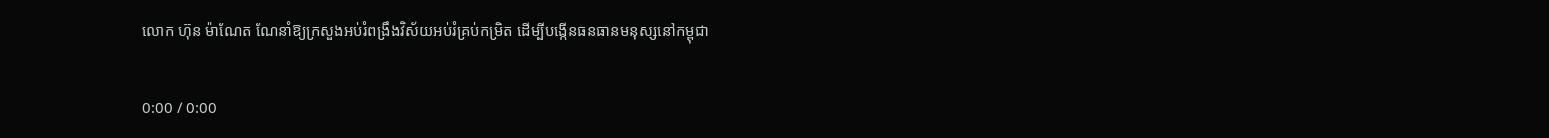លោក ហ៊ុន ម៉ាណែត ណែនាំឱ្យក្រសួងអប់រំពង្រឹងវិស័យអប់រំគ្រប់កម្រិត ដើម្បីបង្កើនធនធានមនុស្សនៅកម្ពុជា

0:00 / 0:00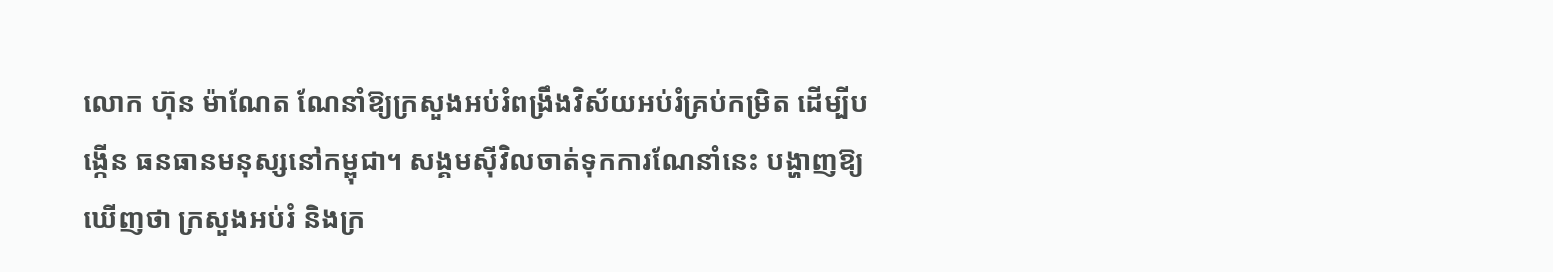លោក ហ៊ុន ម៉ាណែត ណែនាំឱ្យក្រសួងអប់រំពង្រឹងវិស័យអប់រំគ្រប់កម្រិត ដើម្បីបង្កើន ធនធានមនុស្សនៅកម្ពុជា។ សង្គមស៊ីវិលចាត់ទុកការណែនាំនេះ បង្ហាញឱ្យឃើញថា ក្រសួងអប់រំ និងក្រ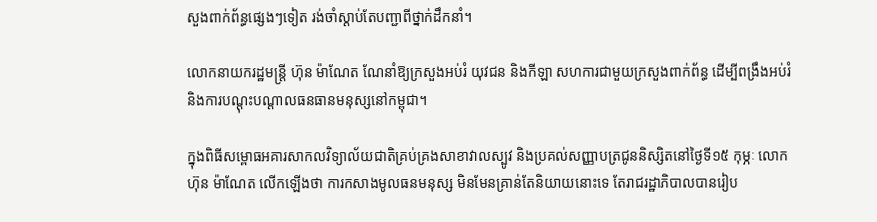សួងពាក់ព័ន្ធផ្សេងៗទៀត រង់ចាំស្ដាប់តែបញ្ជាពីថ្នាក់ដឹកនាំ។

លោកនាយករដ្ឋមន្ត្រី ហ៊ុន ម៉ាណែត ណែនាំឱ្យក្រសួងអប់រំ យុវជន និងកីឡា សហការជាមួយក្រសួងពាក់ព័ន្ធ ដើម្បីពង្រឹងអប់រំ និងការបណ្ដុះបណ្ដាលធនធានមនុស្សនៅកម្ពុជា។

ក្នុងពិធីសម្ពោធអគារសាកលវិទ្យាល័យជាតិគ្រប់គ្រងសាខាវាលស្បូវ និងប្រគល់សញ្ញាបត្រជូននិស្សិតនៅថ្ងៃទី១៥ កុម្ភៈ លោក ហ៊ុន ម៉ាណែត លើកឡើងថា ការកសាងមូលធនមនុស្ស មិនមែនគ្រាន់តែនិយាយនោះទេ តែរាជរដ្ឋាភិបាលបានរៀប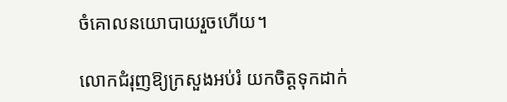ចំគោលនយោបាយរួចហើយ។

លោកជំរុញឱ្យក្រសួងអប់រំ យកចិត្តទុកដាក់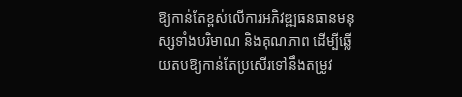ឱ្យកាន់តែខ្ពស់លើការអភិវឌ្ឍធនធានមនុស្សទាំងបរិមាណ និងគុណភាព ដើម្បីឆ្លើយតបឱ្យកាន់តែប្រសើរទៅនឹងតម្រូវ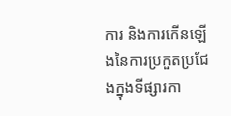ការ និងការកើនឡើងនៃការប្រកួតប្រជែងក្នុងទីផ្សារកា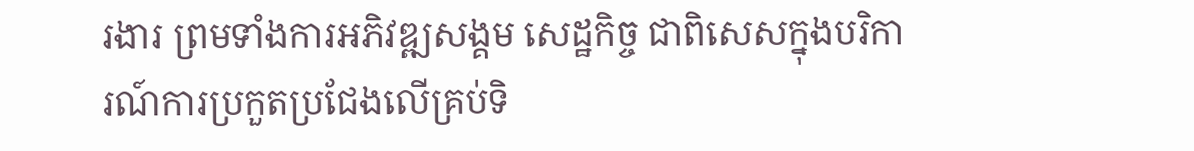រងារ ព្រមទាំងការអភិវឌ្ឍសង្គម សេដ្ឋកិច្ច ជាពិសេសក្នុងបរិការណ៍ការប្រកួតប្រជែងលើគ្រប់ទិ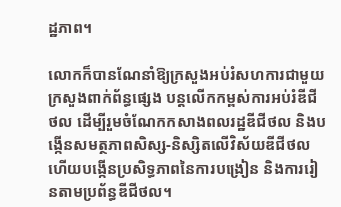ដ្ឋភាព។

លោកក៏បានណែនាំឱ្យក្រសួងអប់រំសហការជាមួយក្រសួងពាក់ព័ន្ធផ្សេង បន្តលើកកម្ពស់ការអប់រំឌីជីថល ដើម្បីរួមចំណែកកសាងពលរដ្ឋឌីជីថល និងបង្កើនសមត្ថភាពសិស្ស-និស្សិតលើវិស័យឌីជីថល ហើយបង្កើនប្រសិទ្ធភាពនៃការបង្រៀន និងការរៀនតាមប្រព័ន្ធឌីជីថល។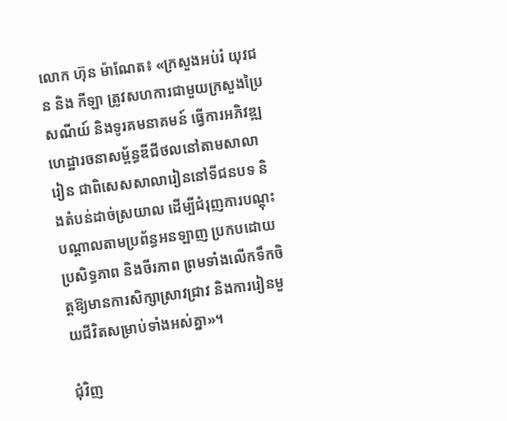លោក ហ៊ុន ម៉ាណែត៖ «ក្រសួងអប់រំ យុវជន និង កីឡា ត្រូវសហការជាមួយក្រសួងប្រៃសណីយ៍ និងទូរគមនាគមន៍ ធ្វើការអភិវឌ្ឍហេដ្ឋារចនាសម្ព័ន្ធឌីជីថលនៅតាមសាលារៀន ជាពិសេសសាលារៀននៅទីជនបទ និងតំបន់ដាច់ស្រយាល ដើម្បីជំរុញការបណ្តុះបណ្តាលតាមប្រព័ន្ធអនឡាញ ប្រកបដោយប្រសិទ្ធភាព និងចីរភាព ព្រមទាំងលើកទឹកចិត្តឱ្យមានការសិក្សាស្រាវជ្រាវ និងការរៀនមួយជីវិតសម្រាប់ទាំងអស់គ្នា»។

ជុំវិញ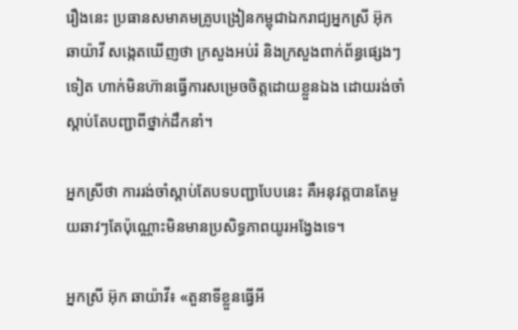រឿងនេះ ប្រធានសមាគមគ្រូបង្រៀនកម្ពុជាឯករាជ្យអ្នកស្រី អ៊ុក ឆាយ៉ាវី សង្កេតឃើញថា ក្រសួងអប់រំ និងក្រសួងពាក់ព័ន្ធផ្សេងៗទៀត ហាក់មិនហ៊ានធ្វើការសម្រេចចិត្តដោយខ្លួនឯង ដោយរង់ចាំស្ដាប់តែបញ្ជាពីថ្នាក់ដឹកនាំ។

អ្នកស្រីថា ការរង់ចាំស្ដាប់តែបទបញ្ជាបែបនេះ គឺអនុវត្តបានតែមួយឆាវៗតែប៉ុណ្ណោះមិនមានប្រសិទ្ធភាពយូរអង្វែងទេ។

អ្នកស្រី អ៊ុក ឆាយ៉ាវី៖ «តួនាទីខ្លួនធ្វើអី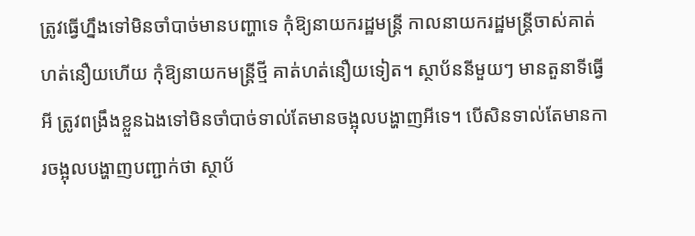ត្រូវធ្វើហ្នឹងទៅមិនចាំបាច់មានបញ្ហាទេ កុំឱ្យនាយករដ្ឋមន្ត្រី កាលនាយករដ្ឋមន្ត្រីចាស់គាត់ហត់នឿយហើយ កុំឱ្យនាយកមន្ត្រីថ្មី គាត់ហត់នឿយទៀត។ ស្ថាប័ននីមួយៗ មានតួនាទីធ្វើអី ត្រូវពង្រឹងខ្លួនឯងទៅមិនចាំបាច់ទាល់តែមានចង្អុលបង្ហាញអីទេ។ បើសិនទាល់តែមានការចង្អុលបង្ហាញបញ្ជាក់ថា ស្ថាប័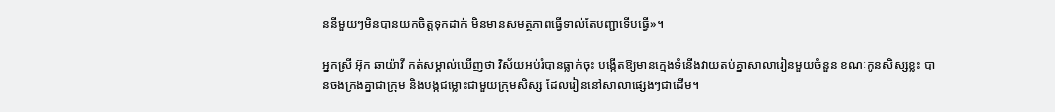ននីមួយៗមិនបានយកចិត្តទុកដាក់ មិនមានសមត្ថភាពធ្វើទាល់តែបញ្ជាទើបធ្វើ»។

អ្នកស្រី អ៊ុក ឆាយ៉ាវី កត់សម្គាល់ឃើញថា វិស័យអប់រំបានធ្លាក់ចុះ បង្កើតឱ្យមានក្មេងទំនើងវាយតប់គ្នាសាលារៀនមួយចំនួន ខណៈកូនសិស្សខ្លះ បានចងក្រងគ្នាជាក្រុម និងបង្កជម្លោះជាមួយក្រុមសិស្ស ដែលរៀននៅសាលាផ្សេងៗជាដើម។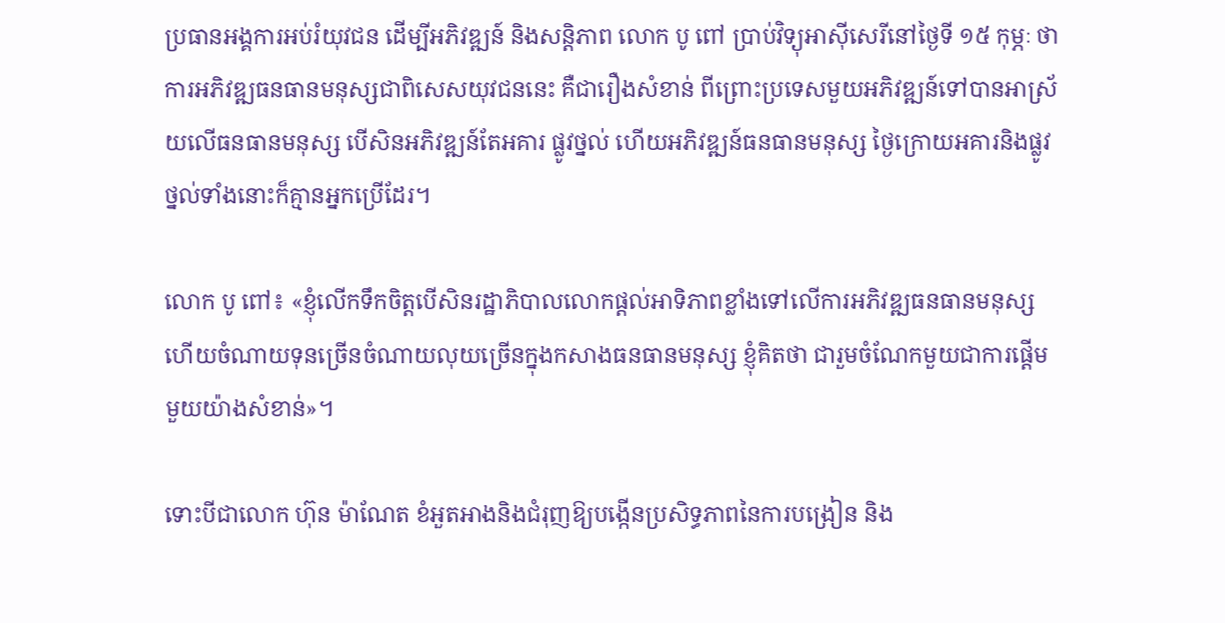ប្រធានអង្គការអប់រំយុវជន ដើម្បីអភិវឌ្ឍន៍ និងសន្តិភាព លោក បូ ពៅ ប្រាប់វិទ្យុអាស៊ីសេរីនៅថ្ងៃទី ១៥ កុម្ភៈ ថា ការអភិវឌ្ឍធនធានមនុស្សជាពិសេសយុវជននេះ គឺជារឿងសំខាន់ ពីព្រោះប្រទេសមួយអភិវឌ្ឍន៍ទៅបានអាស្រ័យលើធនធានមនុស្ស បើសិនអភិវឌ្ឍន៍តែអគារ ផ្លូវថ្នល់ ហើយអភិវឌ្ឍន៍ធនធានមនុស្ស ថ្ងៃក្រោយអគារនិងផ្លូវថ្នល់ទាំងនោះក៏គ្មានអ្នកប្រើដែរ។

លោក បូ ពៅ៖ «ខ្ញុំលើកទឹកចិត្តបើសិនរដ្ឋាភិបាលលោកផ្ដល់អាទិភាពខ្លាំងទៅលើការអភិវឌ្ឍធនធានមនុស្ស ហើយចំណាយទុនច្រើនចំណាយលុយច្រើនក្នុងកសាងធនធានមនុស្ស ខ្ញុំគិតថា ជារួមចំណែកមួយជាការផ្ដើមមួយយ៉ាងសំខាន់»។

ទោះបីជាលោក ហ៊ុន ម៉ាណែត ខំអួតអាងនិងជំរុញឱ្យបង្កើនប្រសិទ្ធភាពនៃការបង្រៀន និង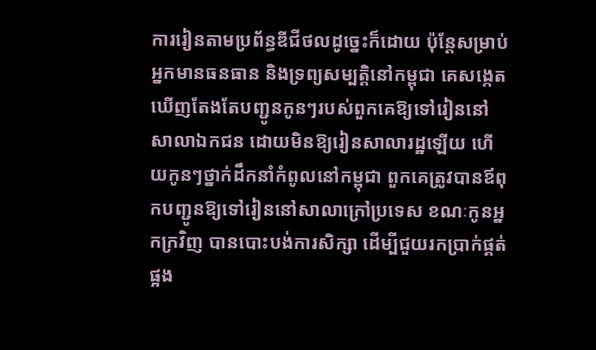ការរៀនតាមប្រព័ន្ធឌីជីថលដូច្នេះក៏ដោយ ប៉ុន្តែសម្រាប់អ្នកមានធនធាន និងទ្រព្យសម្បត្តិនៅកម្ពុជា គេសង្កេតឃើញតែងតែបញ្ជូនកូនៗរបស់ពួកគេឱ្យទៅរៀននៅសាលាឯកជន ដោយមិនឱ្យរៀនសាលារដ្ឋឡើយ ហើយកូនៗថ្នាក់ដឹកនាំកំពូលនៅកម្ពុជា ពួកគេត្រូវបានឪពុកបញ្ជូនឱ្យទៅរៀននៅសាលាក្រៅប្រទេស ខណៈកូនអ្នកក្រវិញ បានបោះបង់ការសិក្សា ដើម្បីជួយរកប្រាក់ផ្គត់ផ្អង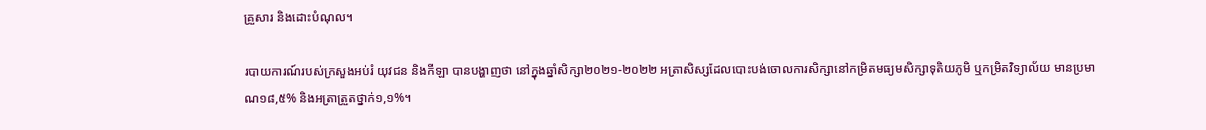គ្រួសារ និងដោះបំណុល។

របាយការណ៍របស់ក្រសួងអប់រំ យុវជន និងកីឡា បានបង្ហាញថា នៅក្នុងឆ្នាំសិក្សា២០២១-២០២២ អត្រាសិស្សដែលបោះបង់ចោលការសិក្សានៅកម្រិតមធ្យមសិក្សាទុតិយភូមិ ឬកម្រិតវិទ្យាល័យ មានប្រមាណ១៨,៥% និងអត្រាត្រួតថ្នាក់១,១%។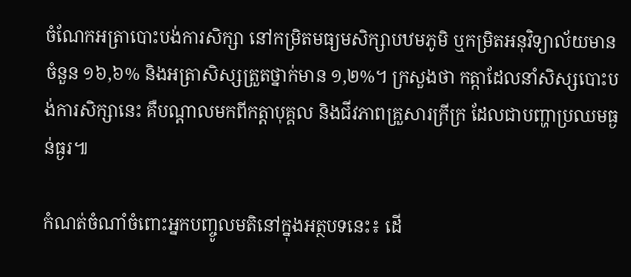ចំណែកអត្រាបោះបង់ការសិក្សា នៅកម្រិតមធ្យមសិក្សាបឋមភូមិ ឬកម្រិតអនុវិទ្យាល័យមានចំនួន ១៦,៦% និងអត្រាសិស្សត្រួតថ្នាក់មាន ១,២%។ ក្រសួងថា កត្កាដែលនាំសិស្សបោះបង់ការសិក្សានេះ គឺបណ្តាលមកពីកត្តាបុគ្គល និងជីវភាពគ្រួសារក្រីក្រ ដែលជាបញ្ហាប្រឈមធ្ងន់ធ្ងរ៕

កំណត់ចំណាំចំពោះអ្នកបញ្ចូលមតិនៅក្នុងអត្ថបទនេះ៖ ដើ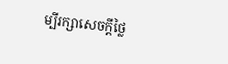ម្បីរក្សាសេចក្ដីថ្លៃ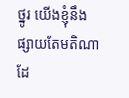ថ្នូរ យើងខ្ញុំនឹងផ្សាយតែមតិណា ដែ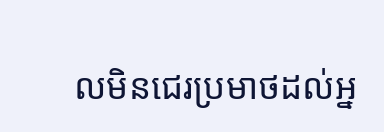លមិនជេរប្រមាថដល់អ្ន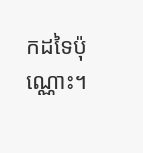កដទៃប៉ុណ្ណោះ។